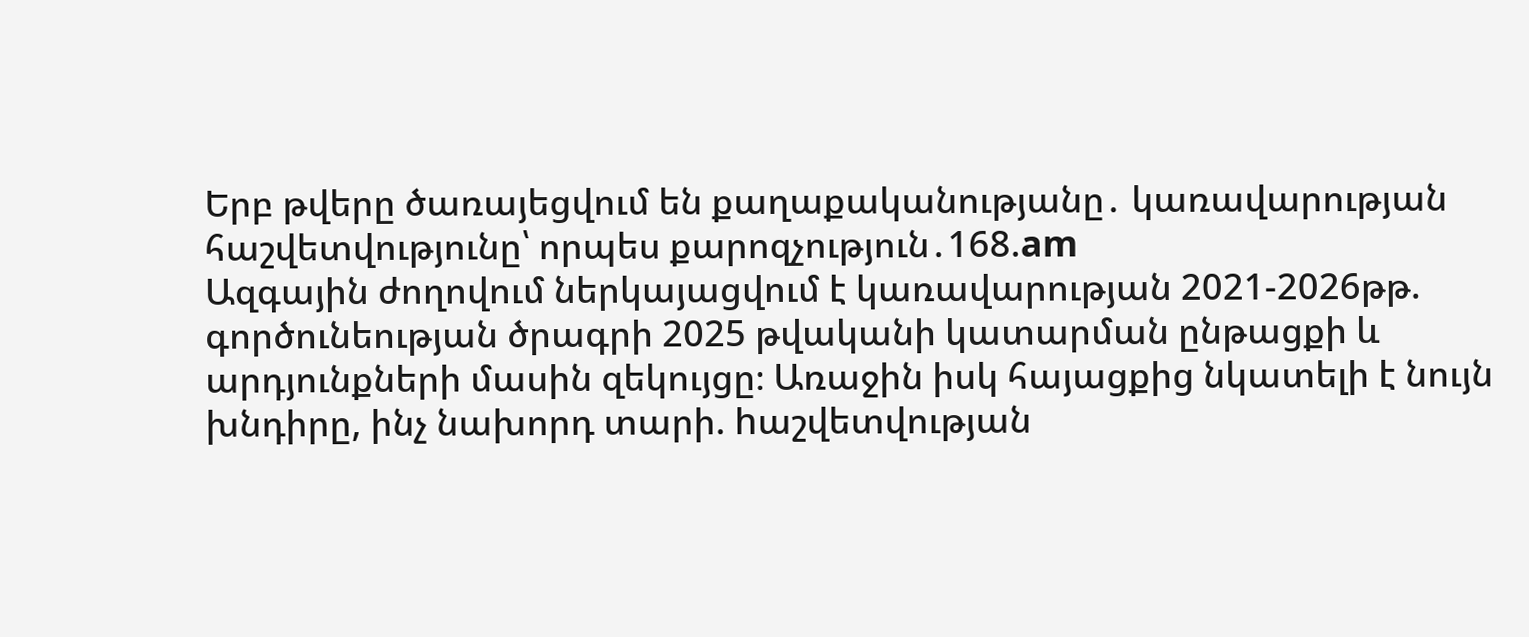Երբ թվերը ծառայեցվում են քաղաքականությանը․ կառավարության հաշվետվությունը՝ որպես քարոզչություն․168.am
Ազգային ժողովում ներկայացվում է կառավարության 2021-2026թթ. գործունեության ծրագրի 2025 թվականի կատարման ընթացքի և արդյունքների մասին զեկույցը։ Առաջին իսկ հայացքից նկատելի է նույն խնդիրը, ինչ նախորդ տարի. hաշվետվության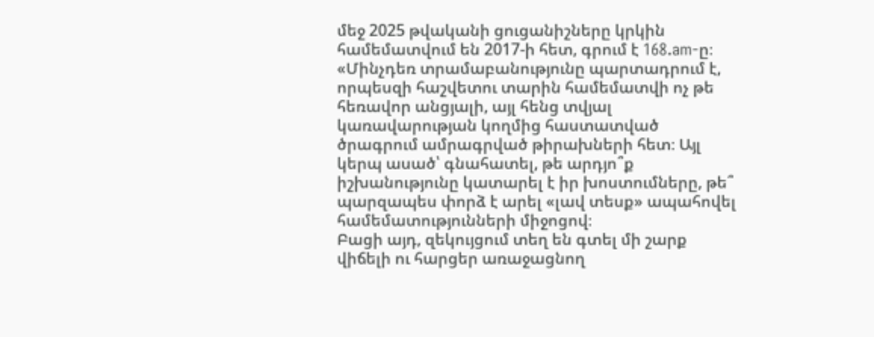մեջ 2025 թվականի ցուցանիշները կրկին համեմատվում են 2017-ի հետ, գրում է 168.am-ը։
«Մինչդեռ տրամաբանությունը պարտադրում է, որպեսզի հաշվետու տարին համեմատվի ոչ թե հեռավոր անցյալի, այլ հենց տվյալ կառավարության կողմից հաստատված ծրագրում ամրագրված թիրախների հետ։ Այլ կերպ ասած՝ գնահատել, թե արդյո՞ք իշխանությունը կատարել է իր խոստումները, թե՞ պարզապես փորձ է արել «լավ տեսք» ապահովել համեմատությունների միջոցով։
Բացի այդ, զեկույցում տեղ են գտել մի շարք վիճելի ու հարցեր առաջացնող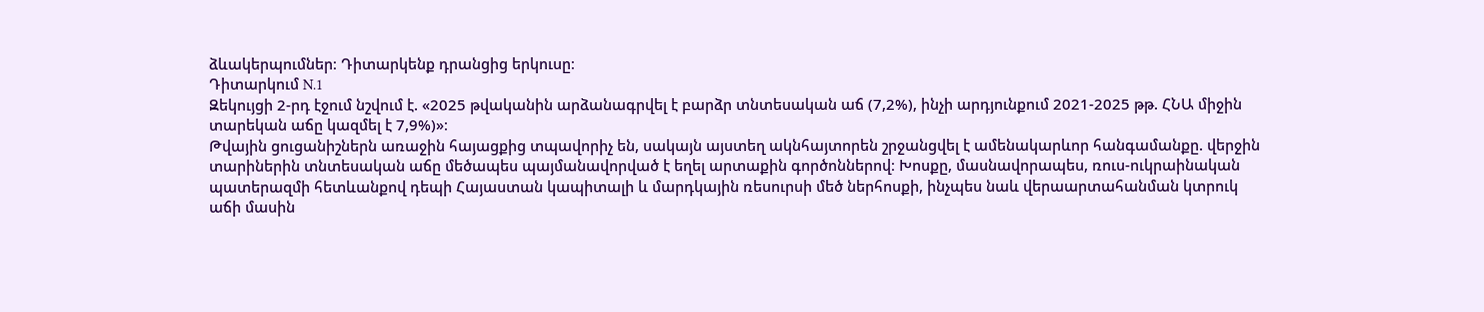ձևակերպումներ։ Դիտարկենք դրանցից երկուսը։
Դիտարկում N.1
Զեկույցի 2-րդ էջում նշվում է. «2025 թվականին արձանագրվել է բարձր տնտեսական աճ (7,2%), ինչի արդյունքում 2021-2025 թթ. ՀՆԱ միջին տարեկան աճը կազմել է 7,9%)»։
Թվային ցուցանիշներն առաջին հայացքից տպավորիչ են, սակայն այստեղ ակնհայտորեն շրջանցվել է ամենակարևոր հանգամանքը. վերջին տարիներին տնտեսական աճը մեծապես պայմանավորված է եղել արտաքին գործոններով։ Խոսքը, մասնավորապես, ռուս-ուկրաինական պատերազմի հետևանքով դեպի Հայաստան կապիտալի և մարդկային ռեսուրսի մեծ ներհոսքի, ինչպես նաև վերաարտահանման կտրուկ աճի մասին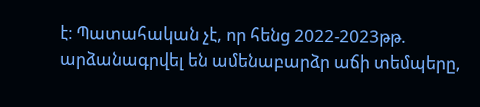է։ Պատահական չէ, որ հենց 2022-2023թթ. արձանագրվել են ամենաբարձր աճի տեմպերը,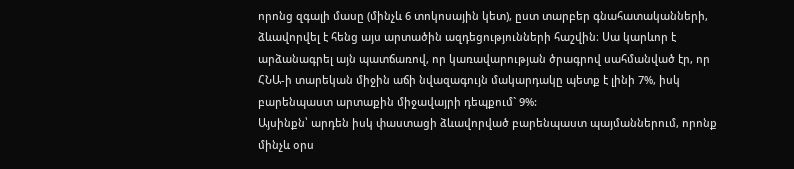որոնց զգալի մասը (մինչև 6 տոկոսային կետ), ըստ տարբեր գնահատականների, ձևավորվել է հենց այս արտածին ազդեցությունների հաշվին։ Սա կարևոր է արձանագրել այն պատճառով, որ կառավարության ծրագրով սահմանված էր, որ ՀՆԱ-ի տարեկան միջին աճի նվազագույն մակարդակը պետք է լինի 7%, իսկ բարենպաստ արտաքին միջավայրի դեպքում` 9%:
Այսինքն՝ արդեն իսկ փաստացի ձևավորված բարենպաստ պայմաններում, որոնք մինչև օրս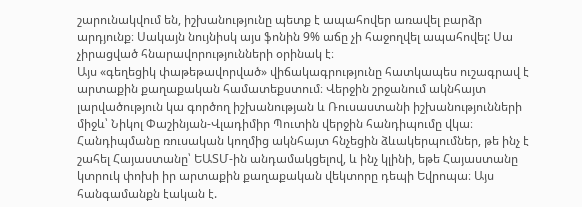շարունակվում են, իշխանությունը պետք է ապահովեր առավել բարձր արդյունք։ Սակայն նույնիսկ այս ֆոնին 9% աճը չի հաջողվել ապահովել: Սա չիրացված հնարավորությունների օրինակ է։
Այս «գեղեցիկ փաթեթավորված» վիճակագրությունը հատկապես ուշագրավ է արտաքին քաղաքական համատեքստում։ Վերջին շրջանում ակնհայտ լարվածություն կա գործող իշխանության և Ռուսաստանի իշխանությունների միջև՝ Նիկոլ Փաշինյան-Վլադիմիր Պուտին վերջին հանդիպումը վկա։ Հանդիպմանը ռուսական կողմից ակնհայտ հնչեցին ձևակերպումներ, թե ինչ է շահել Հայաստանը՝ ԵԱՏՄ-ին անդամակցելով, և ինչ կլինի, եթե Հայաստանը կտրուկ փոխի իր արտաքին քաղաքական վեկտորը դեպի Եվրոպա։ Այս հանգամանքն էական է.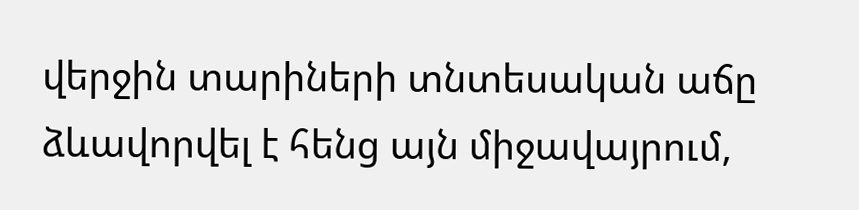վերջին տարիների տնտեսական աճը ձևավորվել է հենց այն միջավայրում,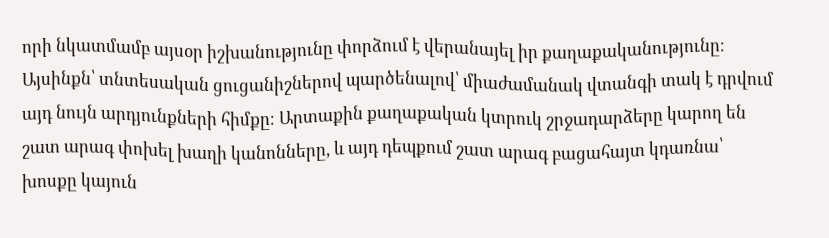որի նկատմամբ այսօր իշխանությունը փորձում է վերանայել իր քաղաքականությունը։ Այսինքն՝ տնտեսական ցուցանիշներով պարծենալով՝ միաժամանակ վտանգի տակ է դրվում այդ նույն արդյունքների հիմքը։ Արտաքին քաղաքական կտրուկ շրջադարձերը կարող են շատ արագ փոխել խաղի կանոնները, և այդ դեպքում շատ արագ բացահայտ կդառնա՝ խոսքը կայուն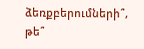ձեռքբերումների՞, թե՞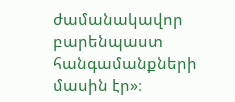ժամանակավոր բարենպաստ հանգամանքների մասին էր»։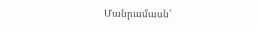Մանրամասն՝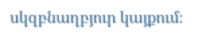սկզբնաղբյուր կայքում։